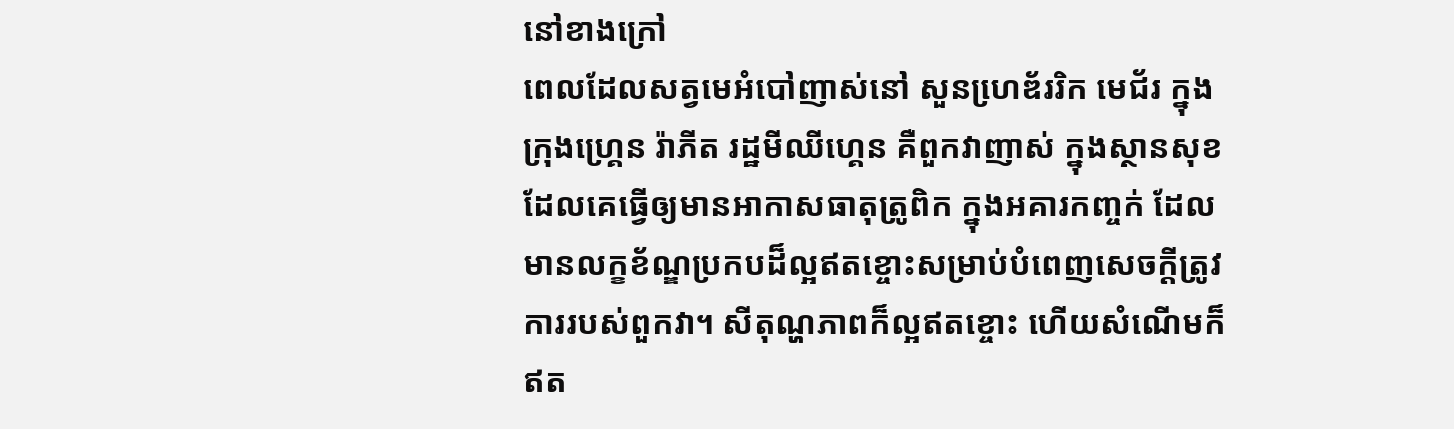នៅខាងក្រៅ
ពេលដែលសត្វមេអំបៅញាស់នៅ សួនហេ្រឌ័ររិក មេជ័រ ក្នុងក្រុងហ្រ្គេន រ៉ាភីត រដ្ឋមីឈីហ្គេន គឺពួកវាញាស់ ក្នុងស្ថានសុខ ដែលគេធ្វើឲ្យមានអាកាសធាតុត្រូពិក ក្នុងអគារកញ្ចក់ ដែលមានលក្ខខ័ណ្ឌប្រកបដ៏ល្អឥតខ្ចោះសម្រាប់បំពេញសេចក្តីត្រូវការរបស់ពួកវា។ សីតុណ្ហភាពក៏ល្អឥតខ្ចោះ ហើយសំណើមក៏ឥត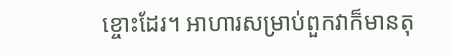ខ្ចោះដែរ។ អាហារសម្រាប់ពួកវាក៏មានតុ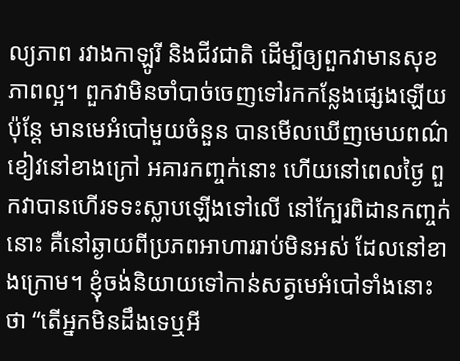ល្យភាព រវាងកាឡូរី និងជីវជាតិ ដើម្បីឲ្យពួកវាមានសុខភាពល្អ។ ពួកវាមិនចាំបាច់ចេញទៅរកកន្លែងផ្សេងឡើយ ប៉ុន្តែ មានមេអំបៅមួយចំនួន បានមើលឃើញមេឃពណ៌ខៀវនៅខាងក្រៅ អគារកញ្ចក់នោះ ហើយនៅពេលថ្ងៃ ពួកវាបានហើរទទះស្លាបឡើងទៅលើ នៅក្បែរពិដានកញ្ចក់នោះ គឺនៅឆ្ងាយពីប្រភពអាហាររាប់មិនអស់ ដែលនៅខាងក្រោម។ ខ្ញុំចង់និយាយទៅកាន់សត្វមេអំបៅទាំងនោះថា “តើអ្នកមិនដឹងទេឬអី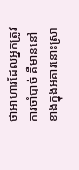ថាអាហារដែលអ្នកត្រូវការចាំបាច់ គឺមាននៅខាងក្នុងអគារនោះស្រា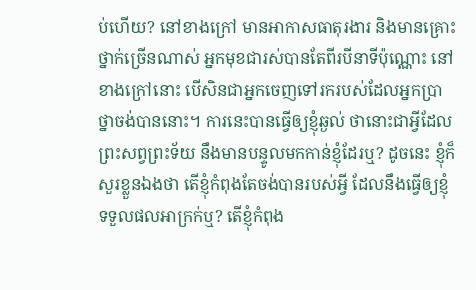ប់ហើយ? នៅខាងក្រៅ មានអាកាសធាតុរងារ និងមានគ្រោះថ្នាក់ច្រើនណាស់ អ្នកមុខជារស់បានតែពីរបីនាទីប៉ុណ្ណោះ នៅខាងក្រៅនោះ បើសិនជាអ្នកចេញទៅរករបស់ដែលអ្នកប្រាថ្នាចង់បាននោះ។ ការនេះបានធ្វើឲ្យខ្ញុំឆ្ងល់ ថានោះជាអ្វីដែលព្រះសព្វព្រះទ័យ នឹងមានបន្ទូលមកកាន់ខ្ញុំដែរឬ? ដូចនេះ ខ្ញុំក៏សួរខ្លួនឯងថា តើខ្ញុំកំពុងតែចង់បានរបស់អ្វី ដែលនឹងធ្វើឲ្យខ្ញុំទទួលផលអាក្រក់ឬ? តើខ្ញុំកំពុង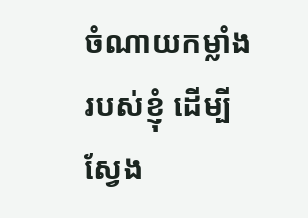ចំណាយកម្លាំងរបស់ខ្ញុំ ដើម្បីស្វែង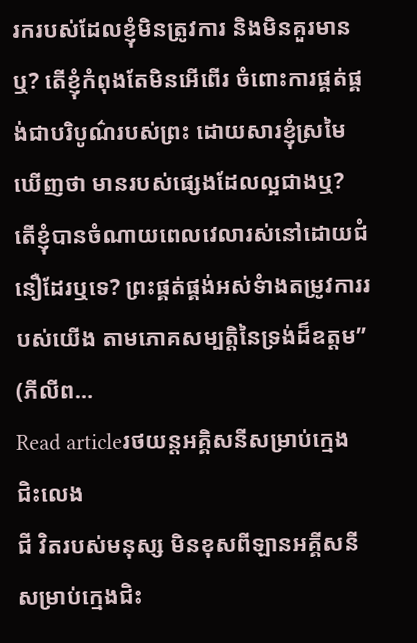រករបស់ដែលខ្ញុំមិនត្រូវការ និងមិនគួរមានឬ? តើខ្ញុំកំពុងតែមិនអើពើរ ចំពោះការផ្គត់ផ្គង់ជាបរិបូណ៌របស់ព្រះ ដោយសារខ្ញុំស្រមៃឃើញថា មានរបស់ផ្សេងដែលល្អជាងឬ? តើខ្ញុំបានចំណាយពេលវេលារស់នៅដោយជំនឿដែរឬទេ? ព្រះផ្គត់ផ្គង់អស់ទំាងតម្រូវការរបស់យើង តាមភោគសម្បត្តិនៃទ្រង់ដ៏ឧត្តម” (ភីលីព…
Read articleរថយន្តអគ្គិសនីសម្រាប់ក្មេងជិះលេង
ជី វិតរបស់មនុស្ស មិនខុសពីឡានអគ្គីសនី សម្រាប់ក្មេងជិះ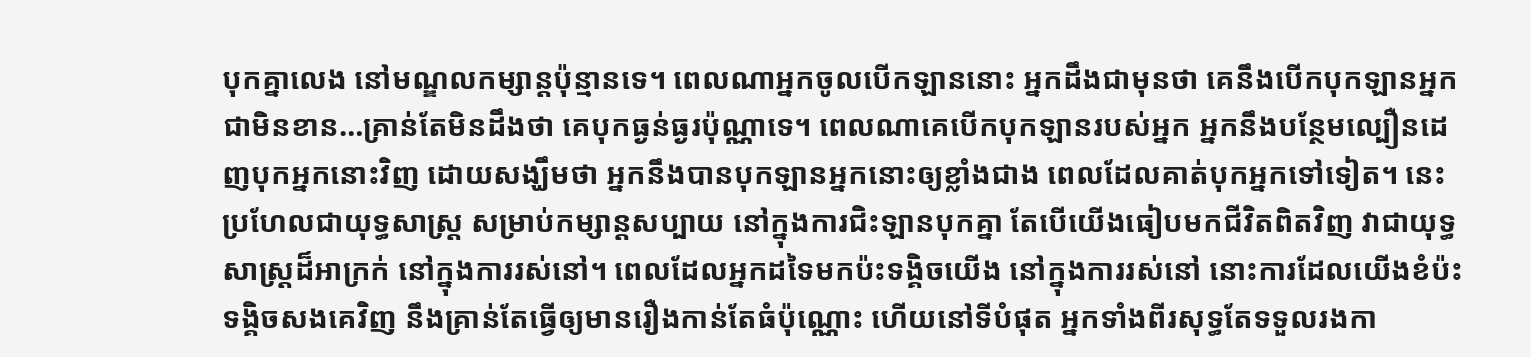បុកគ្នាលេង នៅមណ្ឌលកម្សាន្តប៉ុន្មានទេ។ ពេលណាអ្នកចូលបើកឡាននោះ អ្នកដឹងជាមុនថា គេនឹងបើកបុកឡានអ្នកជាមិនខាន…គ្រាន់តែមិនដឹងថា គេបុកធ្ងន់ធ្ងរប៉ុណ្ណាទេ។ ពេលណាគេបើកបុកឡានរបស់អ្នក អ្នកនឹងបន្ថែមល្បឿនដេញបុកអ្នកនោះវិញ ដោយសង្ឃឹមថា អ្នកនឹងបានបុកឡានអ្នកនោះឲ្យខ្លាំងជាង ពេលដែលគាត់បុកអ្នកទៅទៀត។ នេះប្រហែលជាយុទ្ធសាស្រ្ត សម្រាប់កម្សាន្តសប្បាយ នៅក្នុងការជិះឡានបុកគ្នា តែបើយើងធៀបមកជីវិតពិតវិញ វាជាយុទ្ធសាស្រ្តដ៏អាក្រក់ នៅក្នុងការរស់នៅ។ ពេលដែលអ្នកដទៃមកប៉ះទង្គិចយើង នៅក្នុងការរស់នៅ នោះការដែលយើងខំប៉ះទង្គិចសងគេវិញ នឹងគ្រាន់តែធ្វើឲ្យមានរឿងកាន់តែធំប៉ុណ្ណោះ ហើយនៅទីបំផុត អ្នកទាំងពីរសុទ្ធតែទទួលរងកា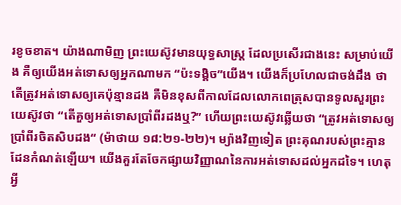រខូចខាត។ យ៉ាងណាមិញ ព្រះយេស៊ូវមានយុទ្ធសាស្រ្ត ដែលប្រសើរជាងនេះ សម្រាប់យើង គឺឲ្យយើងអត់ទោសឲ្យអ្នកណាមក “ប៉ះទង្គិច”យើង។ យើងក៏ប្រហែលជាចង់ដឹង ថាតើត្រូវអត់ទោសឲ្យគេប៉ុន្មានដង គឺមិនខុសពីកាលដែលលោកពេត្រុសបានទូលសួរព្រះយេស៊ូវថា “តើគួឲ្យអត់ទោសប្រាំពីរដងឬ?” ហើយព្រះយេស៊ូវឆ្លើយថា “ត្រូវអត់ទោសឲ្យប្រាំពីរចិតសិបដង“ (ម៉ាថាយ ១៨:២១-២២)។ ម្យ៉ាងវិញទៀត ព្រះគុណរបស់ព្រះគ្មានដែនកំណត់ឡើយ។ យើងគួរតែចែកផ្សាយវិញ្ញាណនៃការអត់ទោសដល់អ្នកដទៃ។ ហេតុអ្វី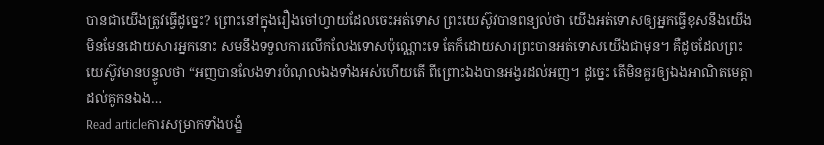បានជាយើងត្រូវធ្វើដូច្នេះ? ព្រោះនៅក្នុងរឿងចៅហ្វាយដែលចេះអត់ទោស ព្រះយេស៊ូវបានពន្យល់ថា យើងអត់ទោសឲ្យអ្នកធ្វើខុសនឹងយើង មិនមែនដោយសារអ្នកនោះ សមនឹងទទួលការលើកលែងទោសប៉ុណ្ណោះទេ តែក៏ដោយសារព្រះបានអត់ទោសយើងជាមុន។ គឺដូចដែលព្រះយេស៊ូវមានបន្ទូលថា “អញបានលែងទារបំណុលឯងទាំងអស់ហើយតើ ពីព្រោះឯងបានអង្វរដល់អញ។ ដូច្នេះ តើមិនគួរឲ្យឯងអាណិតមេត្តាដល់គូកនឯង…
Read articleការសម្រាកទាំងបង្ខំ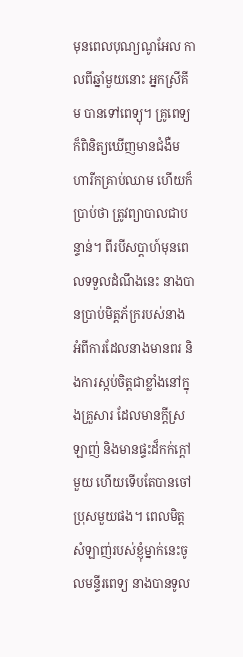មុនពេលបុណ្យណូអែល កាលពីឆ្នាំមួយនោះ អ្នកស្រីគីម បានទៅពេទ្យុ។ គ្រូពេទ្យក៏ពិនិត្យឃើញមានជំងឺមហារីកគ្រាប់ឈាម ហើយក៏ប្រាប់ថា ត្រូវព្យាបាលជាបន្ទាន់។ ពីរបីសប្តាហ៍មុនពេលទទួលដំណឹងនេះ នាងបានប្រាប់មិត្តភ័ក្ររបស់នាង អំពីការដែលនាងមានពរ និងការស្កប់ចិត្តជាខ្លាំងនៅក្នុងគ្រួសារ ដែលមានក្តីស្រឡាញ់ និងមានផ្ទះដ៏កក់ក្តៅមួយ ហើយទើបតែបានចៅប្រុសមួយផង។ ពេលមិត្តសំឡាញ់របស់ខ្ញុំម្នាក់នេះចូលមន្ទីរពេទ្យ នាងបានទូល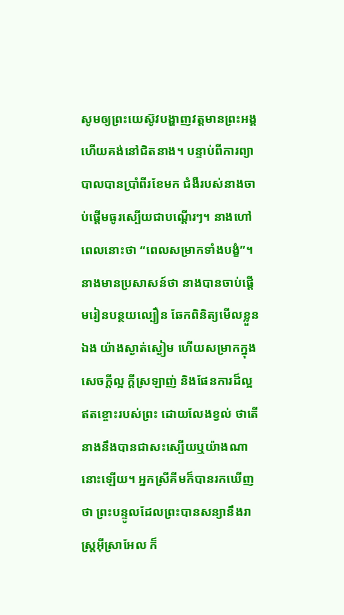សូមឲ្យព្រះយេស៊ូវបង្ហាញវត្តមានព្រះអង្គ ហើយគង់នៅជិតនាង។ បន្ទាប់ពីការព្យាបាលបានប្រាំពីរខែមក ជំងឺរបស់នាងចាប់ផ្តើមធូរស្បើយជាបណ្តើរៗ។ នាងហៅពេលនោះថា “ពេលសម្រាកទាំងបង្ខំ”។ នាងមានប្រសាសន៍ថា នាងបានចាប់ផ្តើមរៀនបន្ថយល្បឿន ឆែកពិនិត្យមើលខ្លួនឯង យ៉ាងស្ងាត់ស្ងៀម ហើយសម្រាកក្នុងសេចក្តីល្អ ក្តីស្រឡាញ់ និងផែនការដ៏ល្អឥតខ្ចោះរបស់ព្រះ ដោយលែងខ្វល់ ថាតើនាងនឹងបានជាសះស្បើយឬយ៉ាងណានោះឡើយ។ អ្នកស្រីគីមក៏បានរកឃើញថា ព្រះបន្ទូលដែលព្រះបានសន្យានឹងរាស្ត្រអ៊ីស្រាអែល ក៏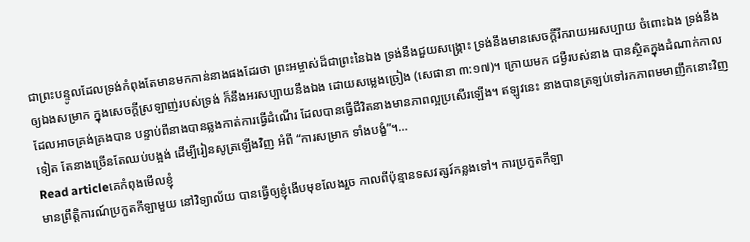ជាព្រះបន្ទូលដែលទ្រង់កំពុងតែមានមកកាន់នាងផងដែរថា ព្រះអម្ចាស់ដ៏ជាព្រះនៃឯង ទ្រង់នឹងជួយសង្រ្គោះ ទ្រង់នឹងមានសេចក្តីរីករាយអរសប្បាយ ចំពោះឯង ទ្រង់នឹងឲ្យឯងសម្រាក ក្នុងសេចក្តីស្រឡាញ់របស់ទ្រង់ ក៏នឹងអរសប្បាយនឹងឯង ដោយសម្លេងច្រៀង (សេផានា ៣:១៧)។ ក្រោយមក ជម្ងឺរបស់នាង បានស្ថិតក្នុងដំណាក់កាលដែលអាចគ្រង់គ្រងបាន បន្ទាប់ពីនាងបានឆ្លងកាត់ការធ្វើដំណើរ ដែលបានធ្វើជីវិតនាងមានភាពល្អប្រសើរឡើង។ ឥឡូវនេះ នាងបានត្រឡប់ទៅរកភាពមមាញឹកនោះវិញទៀត តែនាងច្រើនតែឈប់បង្អង់ ដើម្បីរៀនសូត្រឡើងវិញ អំពី “ការសម្រាក ទាំងបង្ខំ”។…
Read articleគេកំពុងមើលខ្ញុំ
មានព្រឹត្តិការណ៍ប្រកួតកីឡាមួយ នៅវិទ្យាល័យ បានធ្វើឲ្យខ្ញុំងើបមុខលែងរួច កាលពីប៉ុន្មានទសវត្សរ៍កន្លងទៅ។ ការប្រកួតកីឡា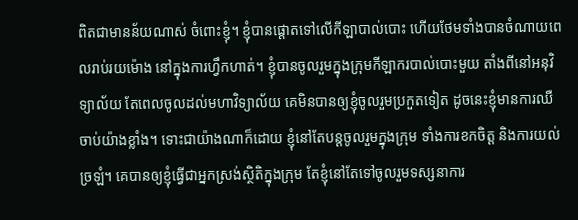ពិតជាមានន័យណាស់ ចំពោះខ្ញុំ។ ខ្ញុំបានផ្តោតទៅលើកីឡាបាល់បោះ ហើយថែមទាំងបានចំណាយពេលរាប់រយម៉ោង នៅក្នុងការហ្វឹកហាត់។ ខ្ញុំបានចូលរួមក្នុងក្រុមកីឡាករបាល់បោះមួយ តាំងពីនៅអនុវិទ្យាល័យ តែពេលចូលដល់មហាវិទ្យាល័យ គេមិនបានឲ្យខ្ញុំចូលរួមប្រកួតទៀត ដូចនេះខ្ញុំមានការឈឺចាប់យ៉ាងខ្លាំង។ ទោះជាយ៉ាងណាក៏ដោយ ខ្ញុំនៅតែបន្តចូលរួមក្នុងក្រុម ទាំងការខកចិត្ត និងការយល់ច្រឡំ។ គេបានឲ្យខ្ញុំធ្វើជាអ្នកស្រង់ស្ថិតិក្នុងក្រុម តែខ្ញុំនៅតែទៅចូលរួមទស្សនាការ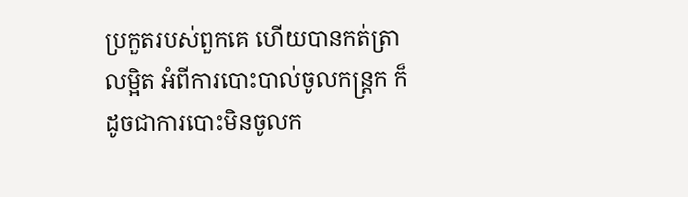ប្រកួតរបស់ពួកគេ ហើយបានកត់ត្រាលម្អិត អំពីការបោះបាល់ចូលកន្ត្រក ក៏ដូចជាការបោះមិនចូលក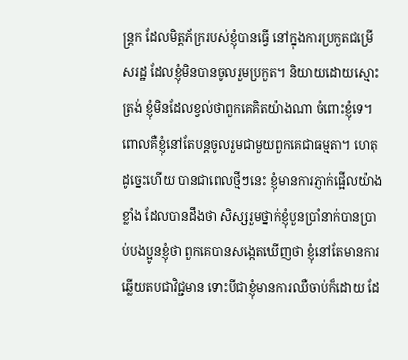ន្ត្រក ដែលមិត្តភ័ក្ររបស់ខ្ញុំបានធ្វើ នៅក្នុងការប្រកួតជម្រើសរដ្ឋ ដែលខ្ញុំមិនបានចូលរួមប្រកួត។ និយាយដោយស្មោះត្រង់ ខ្ញុំមិនដែលខ្វល់ថាពួកគេគិតយ៉ាងណា ចំពោះខ្ញុំទេ។ ពោលគឺខ្ញុំនៅតែបន្តចូលរួមជាមួយពួកគេជាធម្មតា។ ហេតុដូច្នេះហើយ បានជាពេលថ្មីៗនេះ ខ្ញុំមានការភ្ញាក់ផ្អើលយ៉ាងខ្លាំង ដែលបានដឹងថា សិស្សរួមថ្នាក់ខ្ញុំបួនប្រាំនាក់បានប្រាប់បងប្អូនខ្ញុំថា ពួកគេបានសង្កេតឃើញថា ខ្ញុំនៅតែមានការឆ្លើយតបជាវិជ្ជមាន ទោះបីជាខ្ញុំមានការឈឺចាប់ក៏ដោយ ដែ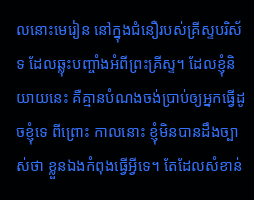លនោះមេរៀន នៅក្នុងជំនឿរបស់គ្រីស្ទបរិស័ទ ដែលឆ្លុះបញ្ចាំងអំពីព្រះគ្រីស្ទ។ ដែលខ្ញុំនិយាយនេះ គឺគ្មានបំណងចង់ប្រាប់ឲ្យអ្នកធ្វើដូចខ្ញុំទេ ពីព្រោះ កាលនោះ ខ្ញុំមិនបានដឹងច្បាស់ថា ខ្លួនឯងកំពុងធ្វើអ្វីទេ។ តែដែលសំខាន់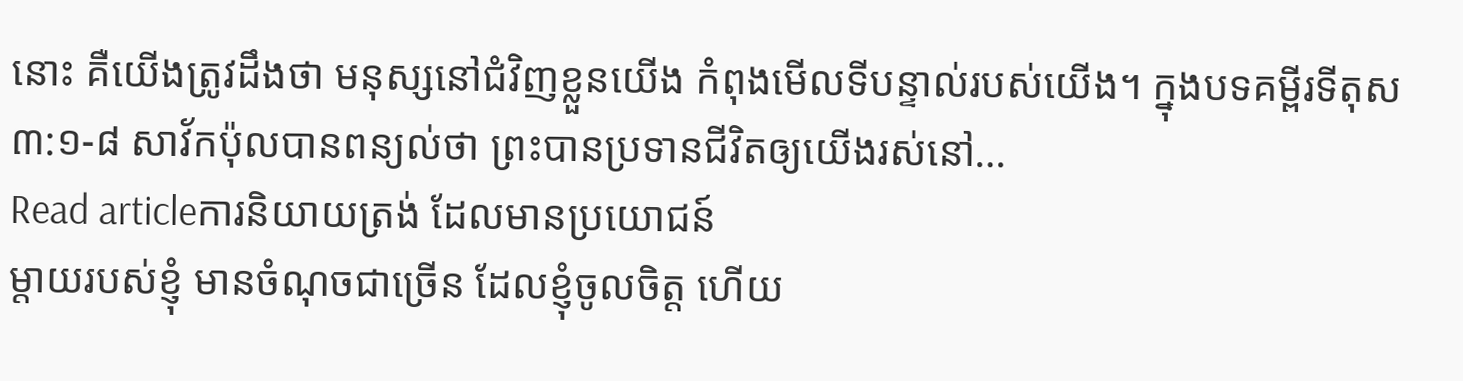នោះ គឺយើងត្រូវដឹងថា មនុស្សនៅជំវិញខ្លួនយើង កំពុងមើលទីបន្ទាល់របស់យើង។ ក្នុងបទគម្ពីរទីតុស ៣:១-៨ សាវ័កប៉ុលបានពន្យល់ថា ព្រះបានប្រទានជីវិតឲ្យយើងរស់នៅ…
Read articleការនិយាយត្រង់ ដែលមានប្រយោជន៍
ម្តាយរបស់ខ្ញុំ មានចំណុចជាច្រើន ដែលខ្ញុំចូលចិត្ត ហើយ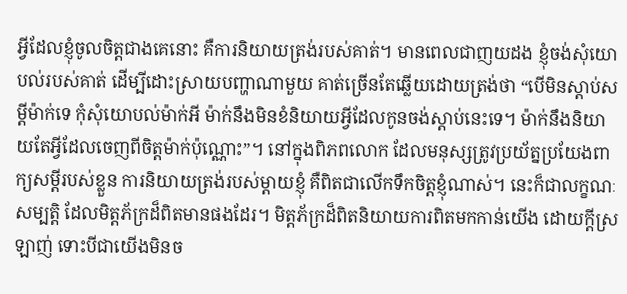អ្វីដែលខ្ញុំចូលចិត្តជាងគេនោះ គឺការនិយាយត្រង់របស់គាត់។ មានពេលជាញយដង ខ្ញុំចង់សុំយោបល់របស់គាត់ ដើម្បីដោះស្រាយបញ្ហាណាមួយ គាត់ច្រើនតែឆ្លើយដោយត្រង់ថា “បើមិនស្តាប់សម្តីម៉ាក់ទេ កុំសុំយោបល់ម៉ាក់អី ម៉ាក់នឹងមិនខំនិយាយអ្វីដែលកូនចង់ស្តាប់នេះទេ។ ម៉ាក់នឹងនិយាយតែអ្វីដែលចេញពីចិត្តម៉ាក់ប៉ុណ្ណោះ”។ នៅក្នុងពិភពលោក ដែលមនុស្សត្រូវប្រយ័ត្នប្រយែងពាក្យសម្តីរបស់ខ្លួន ការនិយាយត្រង់របស់ម្តាយខ្ញុំ គឺពិតជាលើកទឹកចិត្តខ្ញុំណាស់។ នេះក៏ជាលក្ខណៈសម្បត្តិ ដែលមិត្តភ័ក្រដ៏ពិតមានផងដែរ។ មិត្តភ័ក្រដ៏ពិតនិយាយការពិតមកកាន់យើង ដោយក្តីស្រឡាញ់ ទោះបីជាយើងមិនច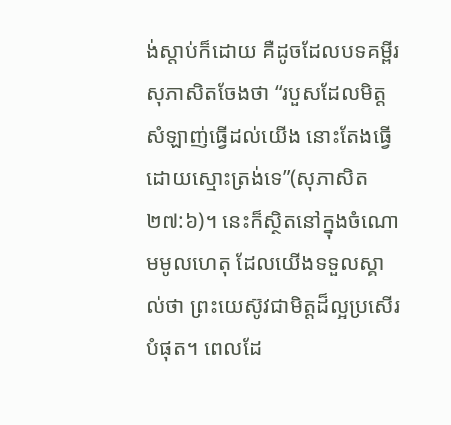ង់ស្តាប់ក៏ដោយ គឺដូចដែលបទគម្ពីរសុភាសិតចែងថា “របួសដែលមិត្តសំឡាញ់ធ្វើដល់យើង នោះតែងធ្វើដោយស្មោះត្រង់ទេ”(សុភាសិត ២៧:៦)។ នេះក៏ស្ថិតនៅក្នុងចំណោមមូលហេតុ ដែលយើងទទួលស្គាល់ថា ព្រះយេស៊ូវជាមិត្តដ៏ល្អប្រសើរបំផុត។ ពេលដែ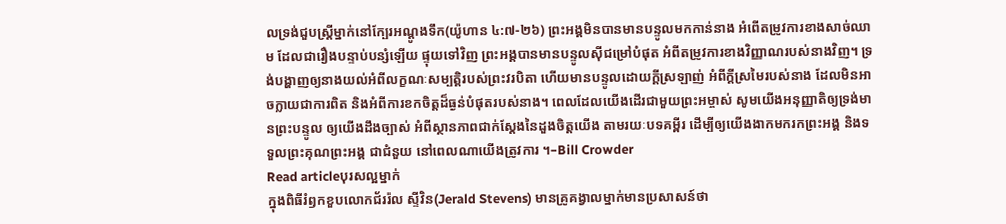លទ្រង់ជួបស្ត្រីម្នាក់នៅក្បែរអណ្តូងទឹក(យ៉ូហាន ៤:៧-២៦) ព្រះអង្គមិនបានមានបន្ទូលមកកាន់នាង អំពើតម្រូវការខាងសាច់ឈាម ដែលជារឿងបន្ទាប់បន្សំឡើយ ផ្ទុយទៅវិញ ព្រះអង្គបានមានបន្ទូលស៊ីជម្រៅបំផុត អំពីតម្រូវការខាងវិញ្ញាណរបស់នាងវិញ។ ទ្រង់បង្ហាញឲ្យនាងយល់អំពីលក្ខណៈសម្បត្តិរបស់ព្រះវរបិតា ហើយមានបន្ទូលដោយក្តីស្រឡាញ់ អំពីក្តីស្រមៃរបស់នាង ដែលមិនអាចក្លាយជាការពិត និងអំពីការខកចិត្តដ៏ធ្ងន់បំផុតរបស់នាង។ ពេលដែលយើងដើរជាមួយព្រះអម្ចាស់ សូមយើងអនុញ្ញាតិឲ្យទ្រង់មានព្រះបន្ទូល ឲ្យយើងដឹងច្បាស់ អំពីស្ថានភាពជាក់ស្តែងនៃដួងចិត្តយើង តាមរយៈបទគម្ពីរ ដើម្បីឲ្យយើងងាកមករកព្រះអង្គ និងទទួលព្រះគុណព្រះអង្គ ជាជំនួយ នៅពេលណាយើងត្រូវការ ។–Bill Crowder
Read articleបុរសល្អម្នាក់
ក្នុងពិធីរំឭកខួបលោកជ័ររ៉ល ស្ទីវិន(Jerald Stevens) មានគ្រូគង្វាលម្នាក់មានប្រសាសន៍ថា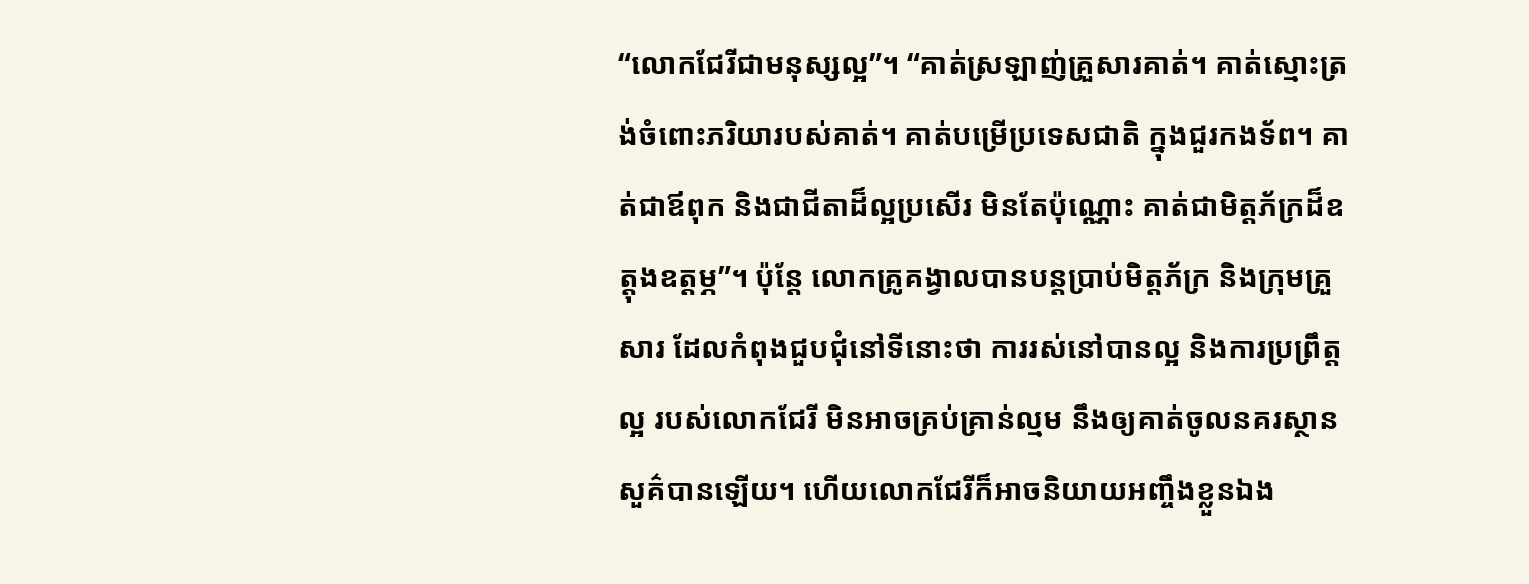“លោកជែរីជាមនុស្សល្អ”។ “គាត់ស្រឡាញ់គ្រួសារគាត់។ គាត់ស្មោះត្រង់ចំពោះភរិយារបស់គាត់។ គាត់បម្រើប្រទេសជាតិ ក្នុងជួរកងទ័ព។ គាត់ជាឪពុក និងជាជីតាដ៏ល្អប្រសើរ មិនតែប៉ុណ្ណោះ គាត់ជាមិត្តភ័ក្រដ៏ឧត្តុងឧត្តម្ភ”។ ប៉ុន្តែ លោកគ្រូគង្វាលបានបន្តប្រាប់មិត្តភ័ក្រ និងក្រុមគ្រួសារ ដែលកំពុងជួបជុំនៅទីនោះថា ការរស់នៅបានល្អ និងការប្រព្រឹត្តល្អ របស់លោកជែរី មិនអាចគ្រប់គ្រាន់ល្មម នឹងឲ្យគាត់ចូលនគរស្ថានសួគ៌បានឡើយ។ ហើយលោកជែរីក៏អាចនិយាយអញ្ចឹងខ្លួនឯង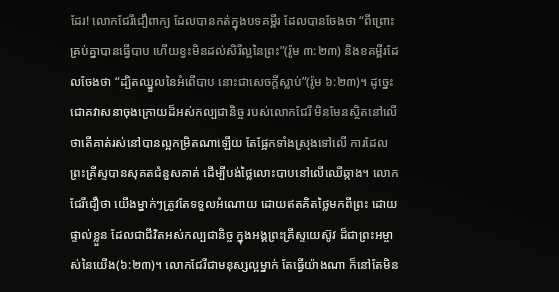ដែរ! លោកជែរីជឿពាក្យ ដែលបានកត់ក្នុងបទគម្ពីរ ដែលបានចែងថា “ពីព្រោះគ្រប់គ្នាបានធ្វើបាប ហើយខ្វះមិនដល់សិរីល្អនៃព្រះ”(រ៉ូម ៣:២៣) និងខគម្ពីរដែលចែងថា “ដ្បិតឈ្នួលនៃអំពើបាប នោះជាសេចក្តីស្លាប់”(រ៉ូម ៦:២៣)។ ដូច្នេះ ជោគវាសនាចុងក្រោយដ៏អស់កល្បជានិច្ច របស់លោកជែរី មិនមែនស្ថិតនៅលើ ថាតើគាត់រស់នៅបានល្អកម្រិតណាឡើយ តែផ្អែកទាំងស្រុងទៅលើ ការដែលព្រះគ្រីស្ទបានសុគតជំនួសគាត់ ដើម្បីបង់ថ្លៃលោះបាបនៅលើឈើឆ្កាង។ លោកជែរីជឿថា យើងម្នាក់ៗត្រូវតែទទួលអំណោយ ដោយឥតគិតថ្លៃមកពីព្រះ ដោយផ្ទាល់ខ្លួន ដែលជាជីវិតអស់កល្បជានិច្ច ក្នុងអង្គព្រះគ្រីស្ទយេស៊ូវ ដ៏ជាព្រះអម្ចាស់នៃយើង(៦:២៣)។ លោកជែរីជាមនុស្សល្អម្នាក់ តែធ្វើយ៉ាងណា ក៏នៅតែមិន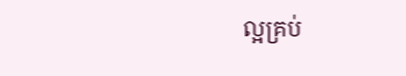ល្អគ្រប់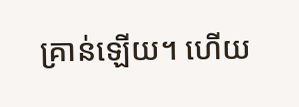គ្រាន់ឡើយ។ ហើយ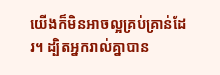យើងក៏មិនអាចល្អគ្រប់គ្រាន់ដែរ។ ដ្បិតអ្នករាល់គ្នាបាន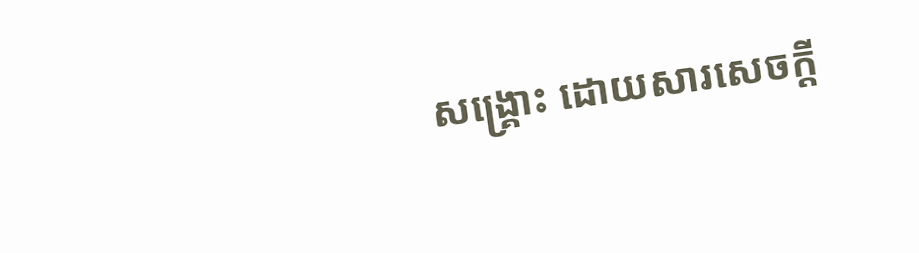សង្រ្គោះ ដោយសារសេចក្តី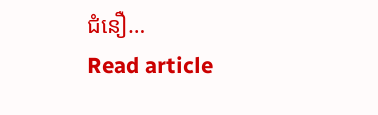ជំនឿ…
Read article